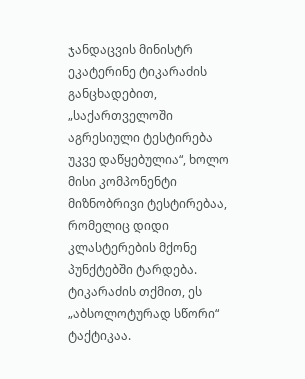ჯანდაცვის მინისტრ ეკატერინე ტიკარაძის განცხადებით, „საქართველოში აგრესიული ტესტირება უკვე დაწყებულია“, ხოლო მისი კომპონენტი მიზნობრივი ტესტირებაა, რომელიც დიდი კლასტერების მქონე პუნქტებში ტარდება. ტიკარაძის თქმით, ეს „აბსოლოტურად სწორი“ ტაქტიკაა.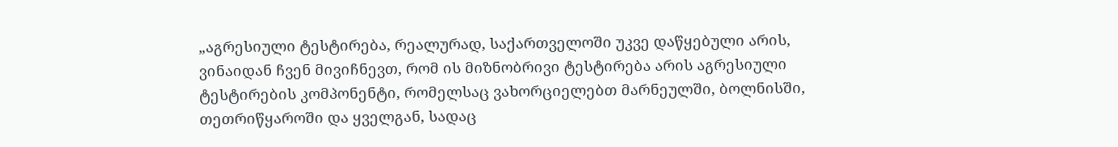„აგრესიული ტესტირება, რეალურად, საქართველოში უკვე დაწყებული არის, ვინაიდან ჩვენ მივიჩნევთ, რომ ის მიზნობრივი ტესტირება არის აგრესიული ტესტირების კომპონენტი, რომელსაც ვახორციელებთ მარნეულში, ბოლნისში, თეთრიწყაროში და ყველგან, სადაც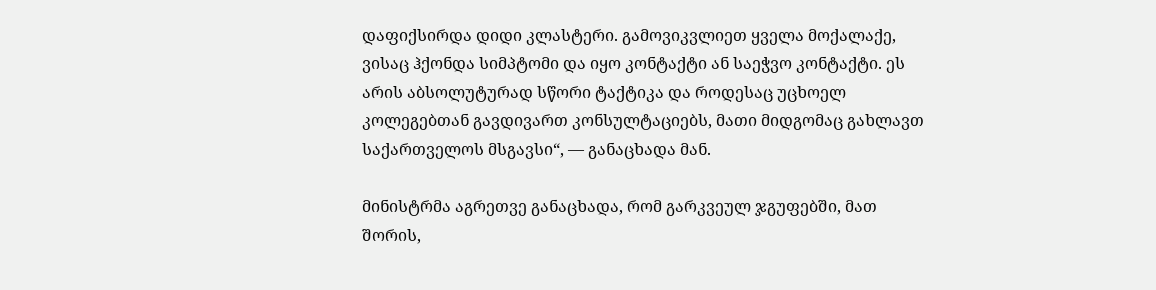დაფიქსირდა დიდი კლასტერი. გამოვიკვლიეთ ყველა მოქალაქე, ვისაც ჰქონდა სიმპტომი და იყო კონტაქტი ან საეჭვო კონტაქტი. ეს არის აბსოლუტურად სწორი ტაქტიკა და როდესაც უცხოელ კოლეგებთან გავდივართ კონსულტაციებს, მათი მიდგომაც გახლავთ საქართველოს მსგავსი“, — განაცხადა მან.

მინისტრმა აგრეთვე განაცხადა, რომ გარკვეულ ჯგუფებში, მათ შორის,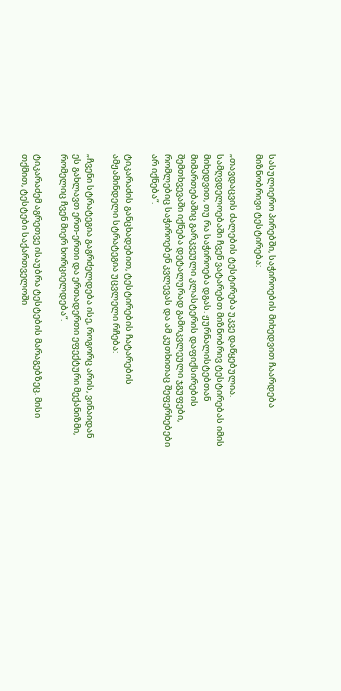სასულიერო პირებში, საჭიროების მიხედვით ჩაარდება მიზნობრივი ტესტირება:

„თავდაცვის ძალების ტესტირება უკვე დაწყებულია. სამღვდელოებაში ჩვენ ვატარებთ მიზნობრივ ტესტირებას იმის მიხედვით, თუ რა საჭიროება დგას. ჟურნალისტებთან მიმართებაშიც გარკვეული კლასტერის დაფიქსირების შემთხვევაში იქნება დეტალურად გამოკვლეული ჯგუფები, რომლებიც საჭიროებენ კვლევას და ამ კუთხითაც შეფერხებები არ იქნება“.

ტიკარაძის განცხადებით, ტესტირების ჩატარების ამჟამინდელი სტრატეგია უცვლელი რჩება:

„ჩვენი სტრატეგია გაგრძელდება ისე, როგორც არის, ვინაიდან ეს გახლავთ ერთ-ერთი და ერთადერთი ეფექტური მექანიზმი, რომელიც ჩვენ მიერ ხორციელდება“.

ტიკარაძემ აგრეთვე ისაუბრა ტესტების მარაგებზეც. მისი თქმით, ტესტები საქართველოში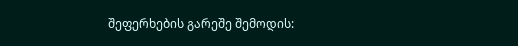შეფერხების გარეშე შემოდის: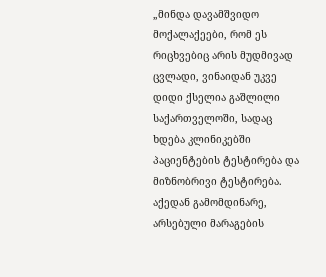„მინდა დავამშვიდო მოქალაქეები, რომ ეს რიცხვებიც არის მუდმივად ცვლადი, ვინაიდან უკვე დიდი ქსელია გაშლილი საქართველოში, სადაც ხდება კლინიკებში პაციენტების ტესტირება და მიზნობრივი ტესტირება. აქედან გამომდინარე, არსებული მარაგების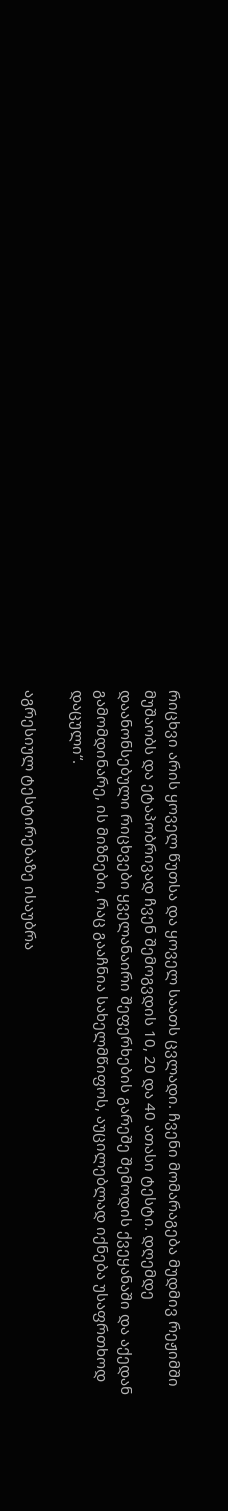რიცხვი არის ყოველ წუთსა და ყოველ საათს ცვლადი. ჩვენი მომარაგება მუდმივ რეჟიმში მუშაობს და ეტაპობრივად ჩვენ შემოგვდის 10, 20 და 40 ათასი ტესტი. დღემდე დაანონსებული რიცხვები ყველანაირი შეფერხების გარეშე შემოდის ქვეყანაში და აქედან გამომდინარე, ის მიზნები, რაც გააჩნია სახელმწიფოს, აუცილებლად იქნება უსაფრთხოდ დაცული“.

აგრესიულ ტესტირებაზე ისაუბრა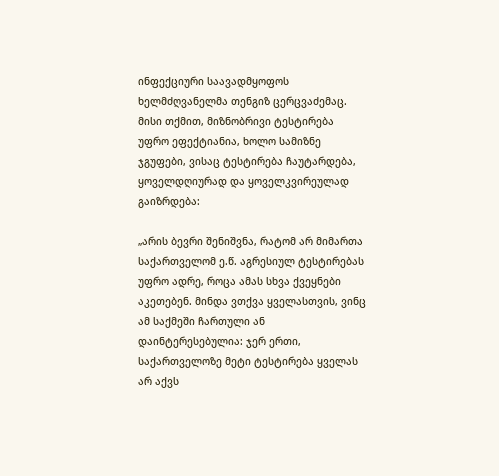ინფექციური საავადმყოფოს ხელმძღვანელმა თენგიზ ცერცვაძემაც. მისი თქმით, მიზნობრივი ტესტირება უფრო ეფექტიანია, ხოლო სამიზნე ჯგუფები, ვისაც ტესტირება ჩაუტარდება, ყოველდღიურად და ყოველკვირეულად გაიზრდება:

„არის ბევრი შენიშვნა, რატომ არ მიმართა საქართველომ ე.წ. აგრესიულ ტესტირებას უფრო ადრე, როცა ამას სხვა ქვეყნები აკეთებენ. მინდა ვთქვა ყველასთვის, ვინც ამ საქმეში ჩართული ან დაინტერესებულია: ჯერ ერთი, საქართველოზე მეტი ტესტირება ყველას არ აქვს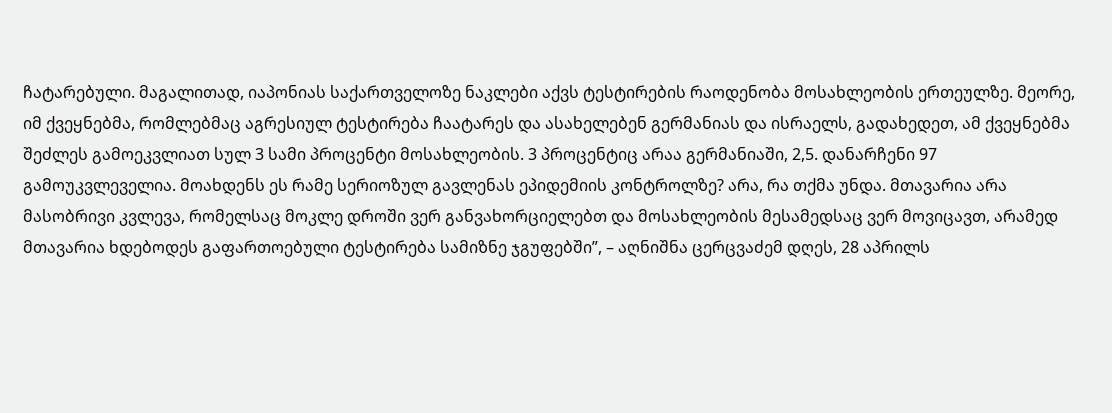ჩატარებული. მაგალითად, იაპონიას საქართველოზე ნაკლები აქვს ტესტირების რაოდენობა მოსახლეობის ერთეულზე. მეორე, იმ ქვეყნებმა, რომლებმაც აგრესიულ ტესტირება ჩაატარეს და ასახელებენ გერმანიას და ისრაელს, გადახედეთ, ამ ქვეყნებმა შეძლეს გამოეკვლიათ სულ 3 სამი პროცენტი მოსახლეობის. 3 პროცენტიც არაა გერმანიაში, 2,5. დანარჩენი 97 გამოუკვლეველია. მოახდენს ეს რამე სერიოზულ გავლენას ეპიდემიის კონტროლზე? არა, რა თქმა უნდა. მთავარია არა მასობრივი კვლევა, რომელსაც მოკლე დროში ვერ განვახორციელებთ და მოსახლეობის მესამედსაც ვერ მოვიცავთ, არამედ მთავარია ხდებოდეს გაფართოებული ტესტირება სამიზნე ჯგუფებში”, – აღნიშნა ცერცვაძემ დღეს, 28 აპრილს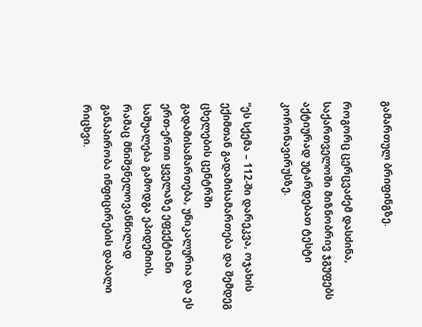გამართულ ბრიფინგზე.

როგორც ცერცვაძემ დასძინა, საქართველოში მიზნობრივ ჯგუფებს აქტიურად უტარდებათ ტესტი კორონავირუსზე.

“ეს სქემა – 112-ში დარეკვა, ოჯახის ექიმთან გადამისამართება და შემდეგ ცხელების ცენტრში გადამისამართება, უნიკალურია და ეს ერთ-ერთი ყველაზე ეფექტიანი საშუალება გამოდგა ეპიდემიის, რამაც მნიშვნელოვანწილად განაპირობა ინფიცირების დაბალი რიცხვი.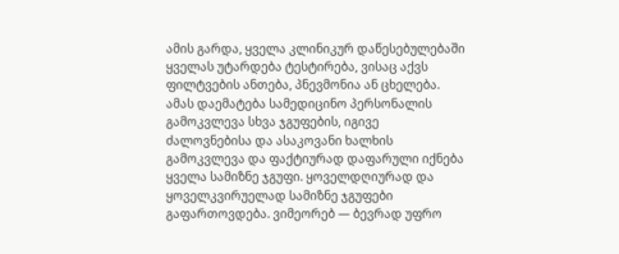ამის გარდა, ყველა კლინიკურ დაწესებულებაში ყველას უტარდება ტესტირება, ვისაც აქვს ფილტვების ანთება, პნევმონია ან ცხელება. ამას დაემატება სამედიცინო პერსონალის გამოკვლევა სხვა ჯგუფების, იგივე ძალოვნებისა და ასაკოვანი ხალხის გამოკვლევა და ფაქტიურად დაფარული იქნება ყველა სამიზნე ჯგუფი. ყოველდღიურად და ყოველკვირუელად სამიზნე ჯგუფები გაფართოვდება. ვიმეორებ — ბევრად უფრო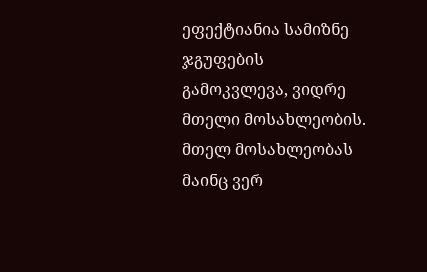ეფექტიანია სამიზნე ჯგუფების გამოკვლევა, ვიდრე მთელი მოსახლეობის. მთელ მოსახლეობას მაინც ვერ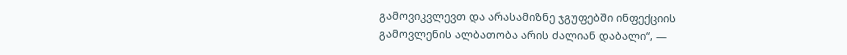გამოვიკვლევთ და არასამიზნე ჯგუფებში ინფექციის გამოვლენის ალბათობა არის ძალიან დაბალი“, —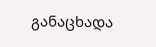განაცხადა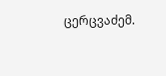ცერცვაძემ.